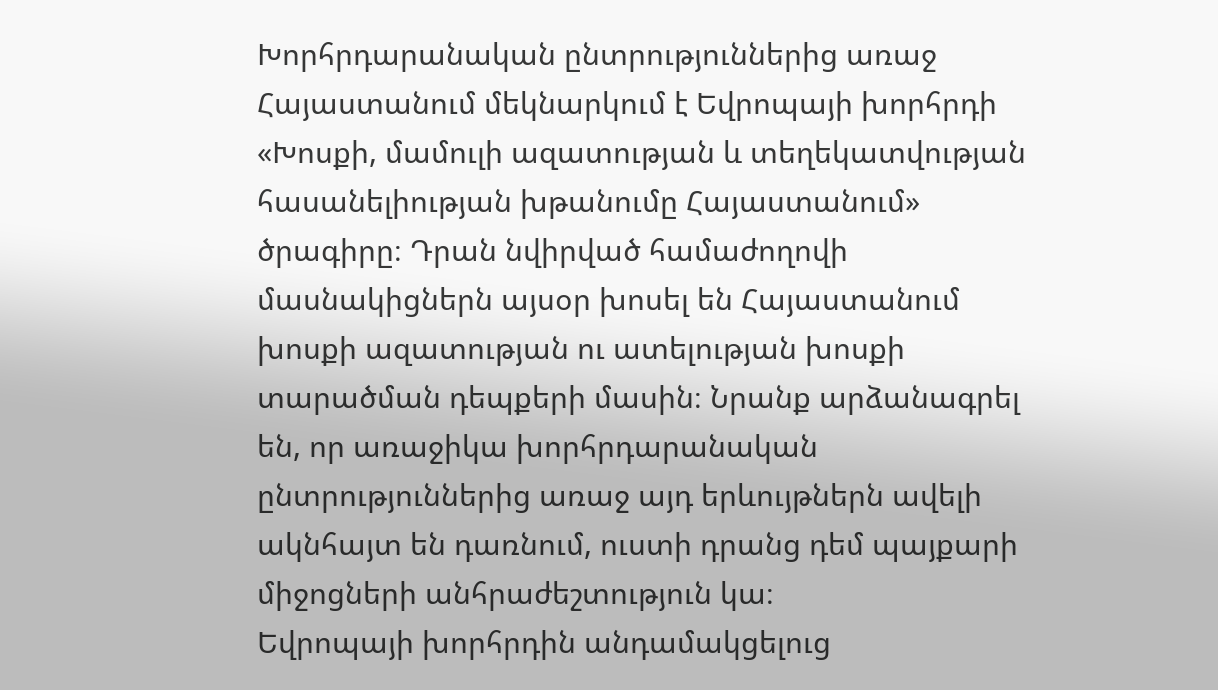Խորհրդարանական ընտրություններից առաջ Հայաստանում մեկնարկում է Եվրոպայի խորհրդի «Խոսքի, մամուլի ազատության և տեղեկատվության հասանելիության խթանումը Հայաստանում» ծրագիրը։ Դրան նվիրված համաժողովի մասնակիցներն այսօր խոսել են Հայաստանում խոսքի ազատության ու ատելության խոսքի տարածման դեպքերի մասին։ Նրանք արձանագրել են, որ առաջիկա խորհրդարանական ընտրություններից առաջ այդ երևույթներն ավելի ակնհայտ են դառնում, ուստի դրանց դեմ պայքարի միջոցների անհրաժեշտություն կա։
Եվրոպայի խորհրդին անդամակցելուց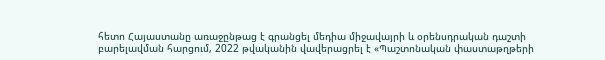հետո Հայաստանը առաջընթաց է գրանցել մեդիա միջավայրի և օրենսդրական դաշտի բարելավման հարցում, 2022 թվականին վավերացրել է «Պաշտոնական փաստաթղթերի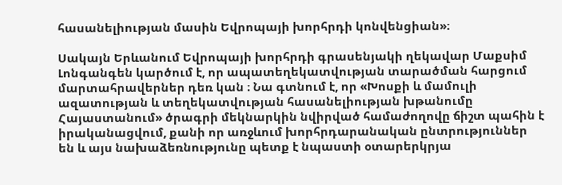հասանելիության մասին Եվրոպայի խորհրդի կոնվենցիան»։

Սակայն Երևանում Եվրոպայի խորհրդի գրասենյակի ղեկավար Մաքսիմ Լոնգանգեն կարծում է, որ ապատեղեկատվության տարածման հարցում մարտահրավերներ դեռ կան ։ Նա գտնում է, որ «Խոսքի և մամուլի ազատության և տեղեկատվության հասանելիության խթանումը Հայաստանում» ծրագրի մեկնարկին նվիրված համաժողովը ճիշտ պահին է իրականացվում, քանի որ առջևում խորհրդարանական ընտրություններ են և այս նախաձեռնությունը պետք է նպաստի օտարերկրյա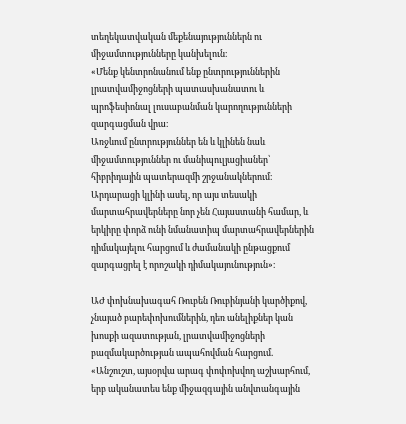տեղեկատվական մեքենայություններն ու միջամտությունները կանխելուն։
«Մենք կենտրոնանում ենք ընտրություններին լրատվամիջոցների պատասխանատու և պրոֆեսիոնալ լուսաբանման կարողությունների զարգացման վրա։
Առջևում ընտրություններ են և կլինեն նաև միջամտություններ ու մանիպուլյացիաներ՝ հիբրիդային պատերազմի շրջանակներում։ Արդարացի կլինի ասել, որ այս տեսակի մարտահրավերները նոր չեն Հայաստանի համար, և երկիրը փորձ ունի նմանատիպ մարտահրավերներին դիմակայելու հարցում և ժամանակի ընթացքում զարգացրել է որոշակի դիմակայունություն»։

ԱԺ փոխնախագահ Ռուբեն Ռուբինյանի կարծիքով, չնայած բարեփոխումներին, դեռ անելիքներ կան խոսքի ազատության, լրատվամիջոցների բազմակարծության ապահովման հարցում․
«Անշուշտ, այսօրվա արագ փոփոխվող աշխարհում, երբ ականատես ենք միջազգային անվտանգային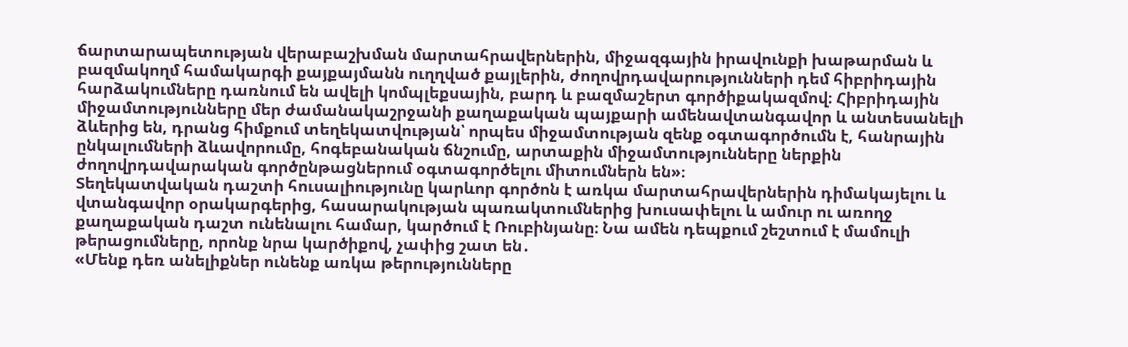ճարտարապետության վերաբաշխման մարտահրավերներին, միջազգային իրավունքի խաթարման և բազմակողմ համակարգի քայքայմանն ուղղված քայլերին, ժողովրդավարությունների դեմ հիբրիդային հարձակումները դառնում են ավելի կոմպլեքսային, բարդ և բազմաշերտ գործիքակազմով։ Հիբրիդային միջամտությունները մեր ժամանակաշրջանի քաղաքական պայքարի ամենավտանգավոր և անտեսանելի ձևերից են, դրանց հիմքում տեղեկատվության՝ որպես միջամտության զենք օգտագործումն է, հանրային ընկալումների ձևավորումը, հոգեբանական ճնշումը, արտաքին միջամտությունները ներքին ժողովրդավարական գործընթացներում օգտագործելու միտումներն են»։
Տեղեկատվական դաշտի հուսալիությունը կարևոր գործոն է առկա մարտահրավերներին դիմակայելու և վտանգավոր օրակարգերից, հասարակության պառակտումներից խուսափելու և ամուր ու առողջ քաղաքական դաշտ ունենալու համար, կարծում է Ռուբինյանը։ Նա ամեն դեպքում շեշտում է մամուլի թերացումները, որոնք նրա կարծիքով, չափից շատ են․
«Մենք դեռ անելիքներ ունենք առկա թերությունները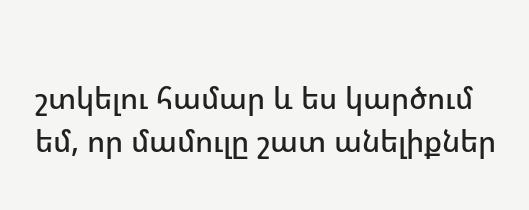շտկելու համար և ես կարծում եմ, որ մամուլը շատ անելիքներ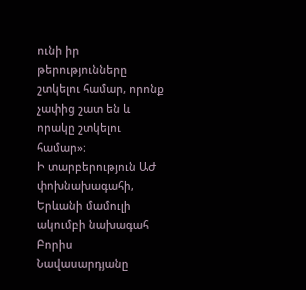ունի իր թերությունները շտկելու համար, որոնք չափից շատ են և որակը շտկելու համար»։
Ի տարբերություն ԱԺ փոխնախագահի, Երևանի մամուլի ակումբի նախագահ Բորիս Նավասարդյանը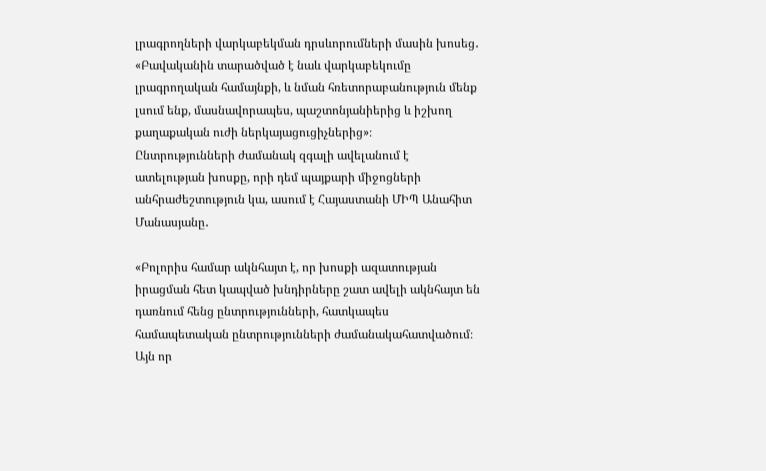լրագրողների վարկաբեկման դրսևորումների մասին խոսեց․
«Բավականին տարածված է նաև վարկաբեկումը լրագրողական համայնքի, և նման հռետորաբանություն մենք լսում ենք, մասնավորապես, պաշտոնյանիերից և իշխող քաղաքական ուժի ներկայացուցիչներից»։
Ընտրությունների ժամանակ զգալի ավելանում է ատելության խոսքը, որի դեմ պայքարի միջոցների անհրաժեշտություն կա, ասում է Հայաստանի ՄԻՊ Անահիտ Մանասյանը․

«Բոլորիս համար ակնհայտ է, որ խոսքի ազատության իրացման հետ կապված խնդիրները շատ ավելի ակնհայտ են դառնում հենց ընտրությունների, հատկապես համապետական ընտրությունների ժամանակահատվածում։ Այն որ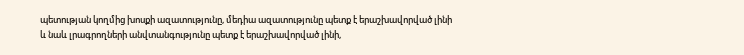պետության կողմից խոսքի ազատությունը, մեդիա ազատությունը պետք է երաշխավորված լինի և նաև լրագրողների անվտանգությունը պետք է երաշխավորված լինի,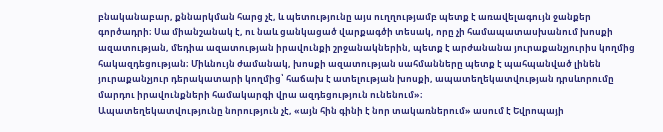բնականաբար, քննարկման հարց չէ, և պետությունը այս ուղղությամբ պետք է առավելագույն ջանքեր գործադրի։ Սա միանշանակ է, ու նաև ցանկացած վարքագծի տեսակ, որը չի համապատասխանում խոսքի ազատության, մեդիա ազատության իրավունքի շրջանակներին, պետք է արժանանա յուրաքանչյուրիս կողմից հակազդեցության։ Միևնույն ժամանակ, խոսքի ազատության սահմանները պետք է պահպանված լինեն յուրաքանչյուր դերակատարի կողմից՝ հաճախ է ատելության խոսքի, ապատեղեկատվության դրսևորումը մարդու իրավունքների համակարգի վրա ազդեցություն ունենում»։
Ապատեղեկատվությունը նորություն չէ, «այն հին գինի է նոր տակառներում» ասում է Եվրոպայի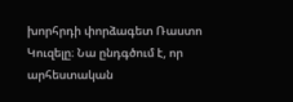խորհրդի փորձագետ Ռաստո Կուզելը։ Նա ընդգծում է, որ արհեստական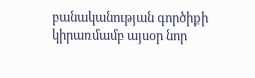բանականության գործիքի կիրառմամբ այսօր նոր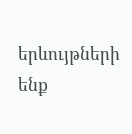երևույթների ենք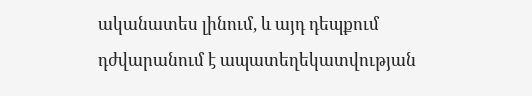ականատես լինում, և այդ դեպքում դժվարանում է ապատեղեկատվության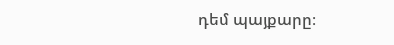դեմ պայքարը։